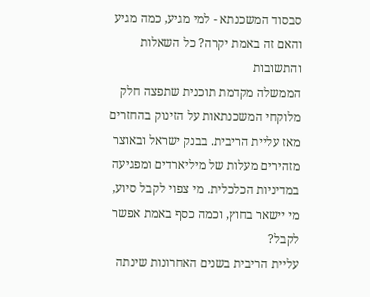סבסוד המשכנתא - למי מגיע, כמה מגיע והאם זה באמת יקרה? כל השאלות והתשובות
הממשלה מקדמת תוכנית שתפצה חלק מלוקחי המשכנתאות על הזינוק בהחזרים מאז עליית הריבית. בבנק ישראל ובאוצר מזהירים מעלות של מיליארדים ומפגיעה במדיניות הכלכלית. מי צפוי לקבל סיוע, מי יישאר בחוץ, וכמה כסף באמת אפשר לקבל?
עליית הריבית בשנים האחרונות שינתה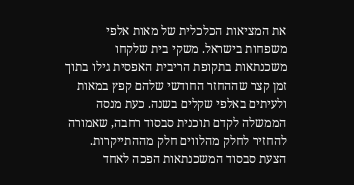את המציאות הכלכלית של מאות אלפי משפחות בישראל. משקי בית שלקחו משכנתאות בתקופת הריבית האפסית גילו בתוך זמן קצר שההחזר החודשי שלהם קפץ במאות ולעיתים באלפי שקלים בשנה. כעת מנסה הממשלה לקדם תוכנית סבסוד רחבה, שאמורה להחזיר לחלק מהלווים חלק מההתייקרות.
הצעת סבסוד המשכנתאות הפכה לאחד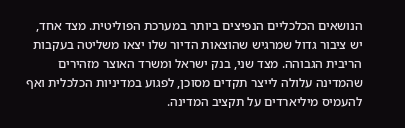הנושאים הכלכליים הנפיצים ביותר במערכת הפוליטית. מצד אחד, יש ציבור גדול שמרגיש שהוצאות הדיור שלו יצאו משליטה בעקבות הריבית הגבוהה. מצד שני, בנק ישראל ומשרד האוצר מזהירים שהמדינה עלולה לייצר תקדים מסוכן, לפגוע במדיניות הכלכלית ואף להעמיס מיליארדים על תקציב המדינה.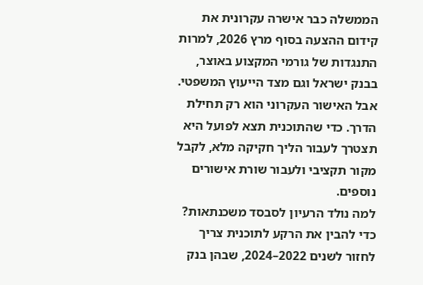הממשלה כבר אישרה עקרונית את קידום ההצעה בסוף מרץ 2026, למרות התנגדות של גורמי המקצוע באוצר, בבנק ישראל וגם מצד הייעוץ המשפטי. אבל האישור העקרוני הוא רק תחילת הדרך. כדי שהתוכנית תצא לפועל היא תצטרך לעבור הליך חקיקה מלא, לקבל מקור תקציבי ולעבור שורת אישורים נוספים.
למה נולד הרעיון לסבסד משכנתאות?
כדי להבין את הרקע לתוכנית צריך לחזור לשנים 2022–2024, שבהן בנק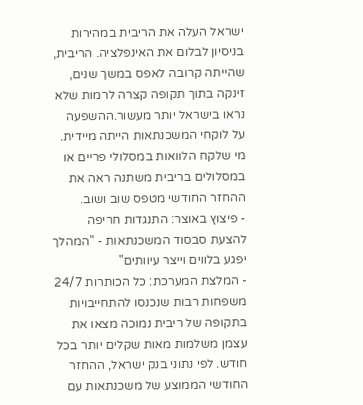ישראל העלה את הריבית במהירות בניסיון לבלום את האינפלציה. הריבית, שהייתה קרובה לאפס במשך שנים, זינקה בתוך תקופה קצרה לרמות שלא נראו בישראל יותר מעשור.ההשפעה על לוקחי המשכנתאות הייתה מיידית. מי שלקח הלוואות במסלולי פריים או במסלולים בריבית משתנה ראה את ההחזר החודשי מטפס שוב ושוב.
- פיצוץ באוצר: התנגדות חריפה להצעת סבסוד המשכנתאות - "המהלך יפגע בלווים וייצר עיוותים"
- המלצת המערכת: כל הכותרות 24/7
משפחות רבות שנכנסו להתחייבויות בתקופה של ריבית נמוכה מצאו את עצמן משלמות מאות שקלים יותר בכל חודש. לפי נתוני בנק ישראל, ההחזר החודשי הממוצע של משכנתאות עם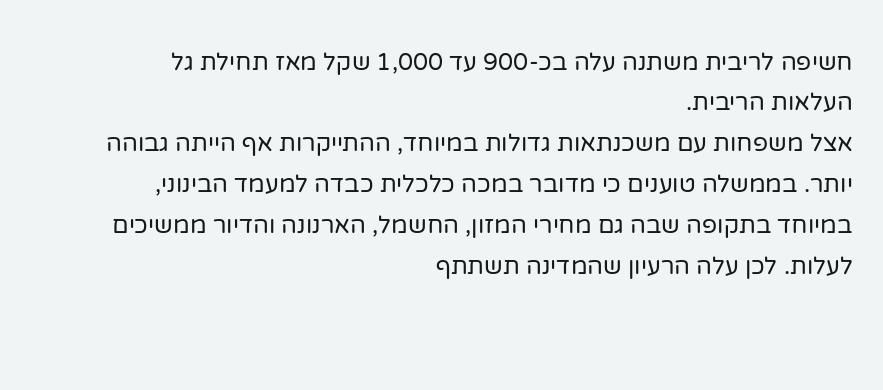חשיפה לריבית משתנה עלה בכ-900 עד 1,000 שקל מאז תחילת גל העלאות הריבית.
אצל משפחות עם משכנתאות גדולות במיוחד, ההתייקרות אף הייתה גבוהה יותר. בממשלה טוענים כי מדובר במכה כלכלית כבדה למעמד הבינוני, במיוחד בתקופה שבה גם מחירי המזון, החשמל, הארנונה והדיור ממשיכים לעלות. לכן עלה הרעיון שהמדינה תשתתף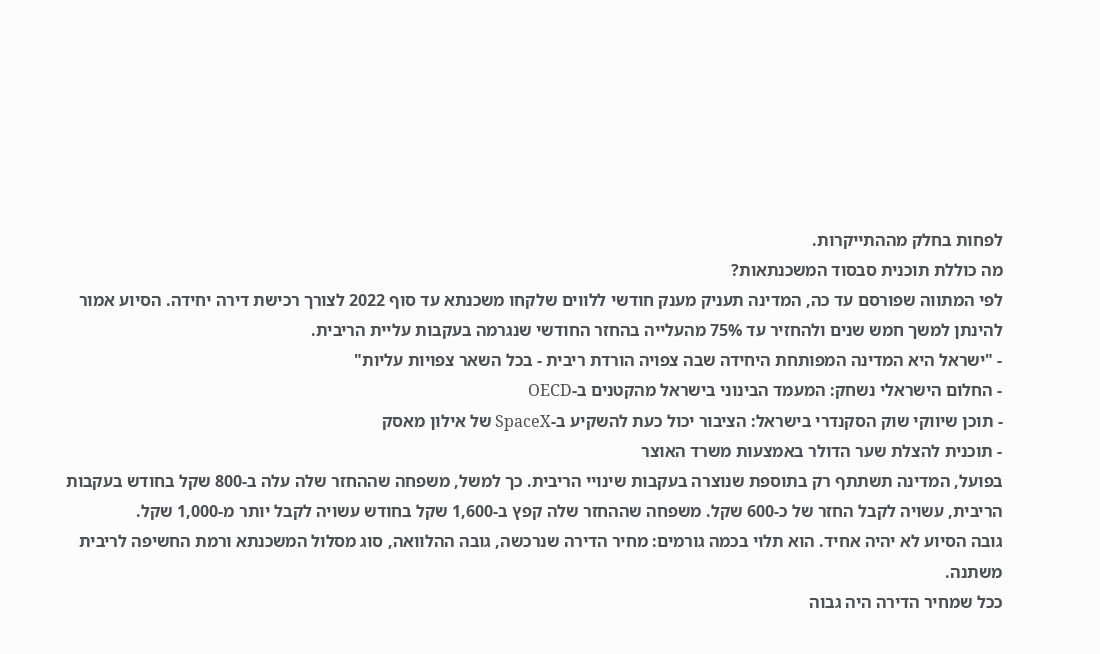לפחות בחלק מההתייקרות.
מה כוללת תוכנית סבסוד המשכנתאות?
לפי המתווה שפורסם עד כה, המדינה תעניק מענק חודשי ללווים שלקחו משכנתא עד סוף 2022 לצורך רכישת דירה יחידה. הסיוע אמור להינתן למשך חמש שנים ולהחזיר עד 75% מהעלייה בהחזר החודשי שנגרמה בעקבות עליית הריבית.
- "ישראל היא המדינה המפותחת היחידה שבה צפויה הורדת ריבית - בכל השאר צפויות עליות"
- החלום הישראלי נשחק: המעמד הבינוני בישראל מהקטנים ב-OECD
- תוכן שיווקי שוק הסקנדרי בישראל: הציבור יכול כעת להשקיע ב-SpaceX של אילון מאסק
- תוכנית להצלת שער הדולר באמצעות משרד האוצר
בפועל, המדינה תשתתף רק בתוספת שנוצרה בעקבות שינויי הריבית. כך למשל, משפחה שההחזר שלה עלה ב-800 שקל בחודש בעקבות הריבית, עשויה לקבל החזר של כ-600 שקל. משפחה שההחזר שלה קפץ ב-1,600 שקל בחודש עשויה לקבל יותר מ-1,000 שקל.
גובה הסיוע לא יהיה אחיד. הוא תלוי בכמה גורמים: מחיר הדירה שנרכשה, גובה ההלוואה, סוג מסלול המשכנתא ורמת החשיפה לריבית משתנה.
ככל שמחיר הדירה היה גבוה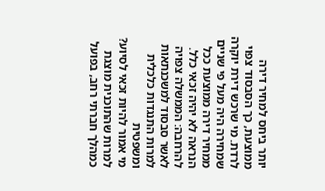יותר ביחס למחיר דירה ממוצעת, כך הסבסוד צפוי לרדת. מי שרכש דירת יוקרה שמחירה היה מעל פי שניים ממחיר דירה ממוצעת ככל הנראה לא יהיה זכאי כלל.
להרחבה: הממשלה צפויה לאשר סבסוד למשכנתאות למרות התנגדות כלכלית ומשפטית
מי אמור להיות זכאי לסיוע?
למרות שהתוכנית מוצגת כמהלך חברתי רחב, בפועל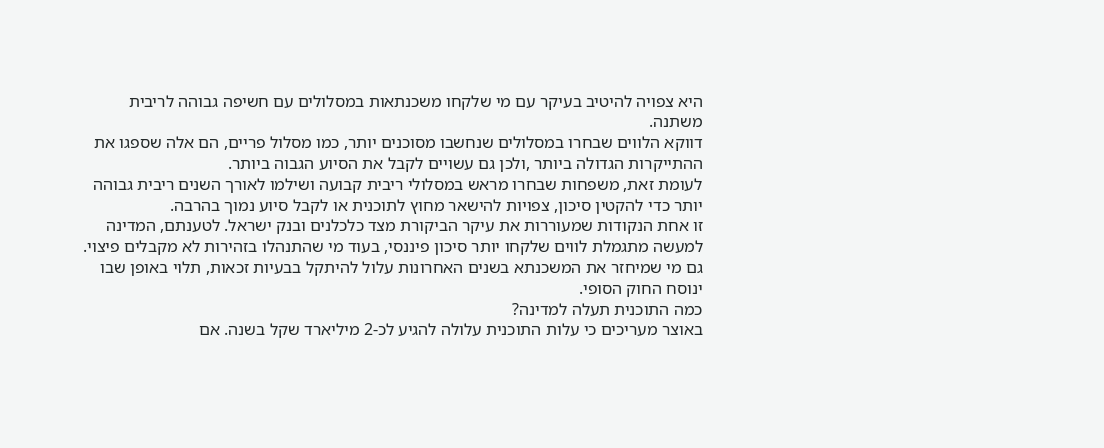היא צפויה להיטיב בעיקר עם מי שלקחו משכנתאות במסלולים עם חשיפה גבוהה לריבית משתנה.
דווקא הלווים שבחרו במסלולים שנחשבו מסוכנים יותר, כמו מסלול פריים, הם אלה שספגו את ההתייקרות הגדולה ביותר ,ולכן גם עשויים לקבל את הסיוע הגבוה ביותר.
לעומת זאת, משפחות שבחרו מראש במסלולי ריבית קבועה ושילמו לאורך השנים ריבית גבוהה יותר כדי להקטין סיכון, צפויות להישאר מחוץ לתוכנית או לקבל סיוע נמוך בהרבה.
זו אחת הנקודות שמעוררות את עיקר הביקורת מצד כלכלנים ובנק ישראל. לטענתם, המדינה למעשה מתגמלת לווים שלקחו יותר סיכון פיננסי, בעוד מי שהתנהלו בזהירות לא מקבלים פיצוי.
גם מי שמיחזר את המשכנתא בשנים האחרונות עלול להיתקל בבעיות זכאות, תלוי באופן שבו ינוסח החוק הסופי.
כמה התוכנית תעלה למדינה?
באוצר מעריכים כי עלות התוכנית עלולה להגיע לכ-2 מיליארד שקל בשנה. אם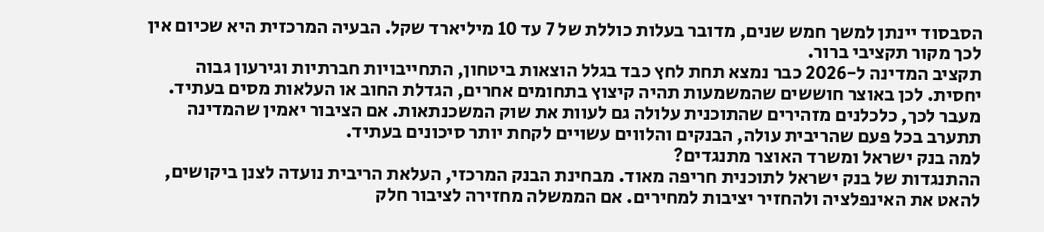הסבסוד יינתן למשך חמש שנים, מדובר בעלות כוללת של 7 עד 10 מיליארד שקל. הבעיה המרכזית היא שכיום אין לכך מקור תקציבי ברור.
תקציב המדינה ל-2026 כבר נמצא תחת לחץ כבד בגלל הוצאות ביטחון, התחייבויות חברתיות וגירעון גבוה יחסית. לכן באוצר חוששים שהמשמעות תהיה קיצוץ בתחומים אחרים, הגדלת החוב או העלאות מסים בעתיד.
מעבר לכך, כלכלנים מזהירים שהתוכנית עלולה גם לעוות את שוק המשכנתאות. אם הציבור יאמין שהמדינה תתערב בכל פעם שהריבית עולה, הבנקים והלווים עשויים לקחת יותר סיכונים בעתיד.
למה בנק ישראל ומשרד האוצר מתנגדים?
ההתנגדות של בנק ישראל לתוכנית חריפה מאוד. מבחינת הבנק המרכזי, העלאת הריבית נועדה לצנן ביקושים, להאט את האינפלציה ולהחזיר יציבות למחירים. אם הממשלה מחזירה לציבור חלק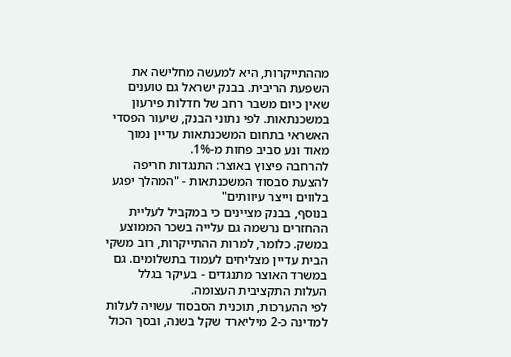מההתייקרות, היא למעשה מחלישה את השפעת הריבית. בבנק ישראל גם טוענים שאין כיום משבר רחב של חדלות פירעון במשכנתאות. לפי נתוני הבנק, שיעור הפסדי האשראי בתחום המשכנתאות עדיין נמוך מאוד ונע סביב פחות מ-1%.
להרחבה פיצוץ באוצר: התנגדות חריפה להצעת סבסוד המשכנתאות - "המהלך יפגע בלווים וייצר עיוותים"
בנוסף, בבנק מציינים כי במקביל לעליית ההחזרים נרשמה גם עלייה בשכר הממוצע במשק. כלומר, למרות ההתייקרות, רוב משקי הבית עדיין מצליחים לעמוד בתשלומים. גם במשרד האוצר מתנגדים - בעיקר בגלל העלות התקציבית העצומה.
לפי ההערכות, תוכנית הסבסוד עשויה לעלות למדינה כ-2 מיליארד שקל בשנה, ובסך הכול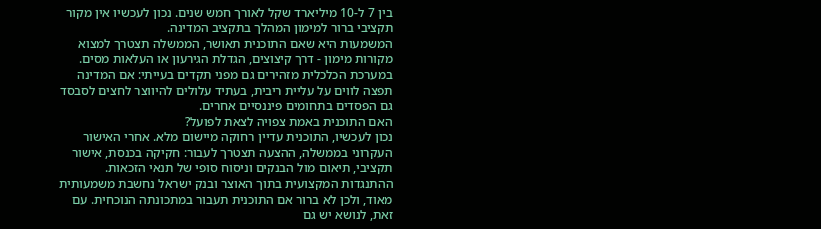בין 7 ל-10 מיליארד שקל לאורך חמש שנים. נכון לעכשיו אין מקור תקציבי ברור למימון המהלך בתקציב המדינה.
המשמעות היא שאם התוכנית תאושר, הממשלה תצטרך למצוא מקורות מימון - דרך קיצוצים, הגדלת הגירעון או העלאות מסים.
במערכת הכלכלית מזהירים גם מפני תקדים בעייתי: אם המדינה תפצה לווים על עליית ריבית, בעתיד עלולים להיווצר לחצים לסבסד גם הפסדים בתחומים פיננסיים אחרים.
האם התוכנית באמת צפויה לצאת לפועל?
נכון לעכשיו, התוכנית עדיין רחוקה מיישום מלא. אחרי האישור העקרוני בממשלה, ההצעה תצטרך לעבור: חקיקה בכנסת, אישור תקציבי, תיאום מול הבנקים וניסוח סופי של תנאי הזכאות.
ההתנגדות המקצועית בתוך האוצר ובנק ישראל נחשבת משמעותית מאוד, ולכן לא ברור אם התוכנית תעבור במתכונתה הנוכחית. עם זאת, לנושא יש גם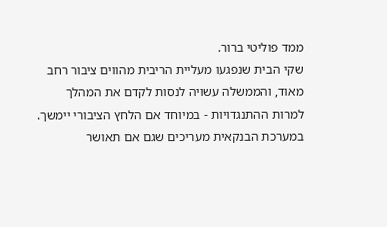ממד פוליטי ברור.
שקי הבית שנפגעו מעליית הריבית מהווים ציבור רחב מאוד, והממשלה עשויה לנסות לקדם את המהלך למרות ההתנגדויות - במיוחד אם הלחץ הציבורי יימשך.
במערכת הבנקאית מעריכים שגם אם תאושר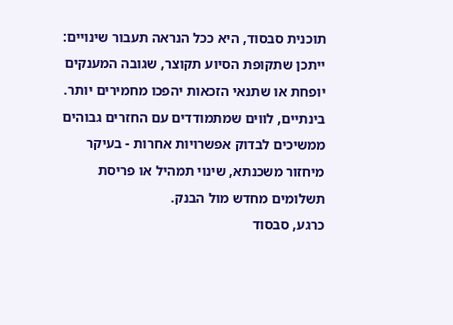תוכנית סבסוד, היא ככל הנראה תעבור שינויים: ייתכן שתקופת הסיוע תקוצר, שגובה המענקים יופחת או שתנאי הזכאות יהפכו מחמירים יותר. בינתיים, לווים שמתמודדים עם החזרים גבוהים ממשיכים לבדוק אפשרויות אחרות - בעיקר מיחזור משכנתא, שינוי תמהיל או פריסת תשלומים מחדש מול הבנק.
כרגע, סבסוד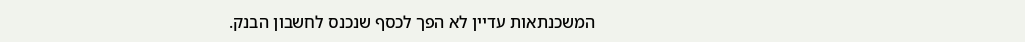המשכנתאות עדיין לא הפך לכסף שנכנס לחשבון הבנק.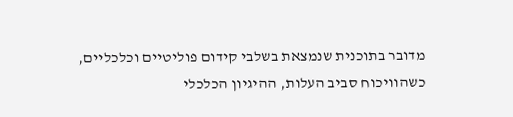מדובר בתוכנית שנמצאת בשלבי קידום פוליטיים וכלכליים, כשהוויכוח סביב העלות, ההיגיון הכלכלי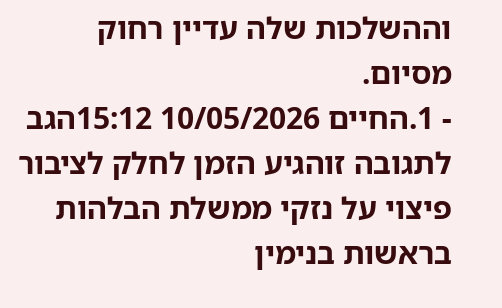וההשלכות שלה עדיין רחוק מסיום.
- 1.החיים 10/05/2026 15:12הגב לתגובה זוהגיע הזמן לחלק לציבור פיצוי על נזקי ממשלת הבלהות בראשות בנימין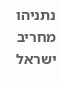נתניהו מחריב ישראל